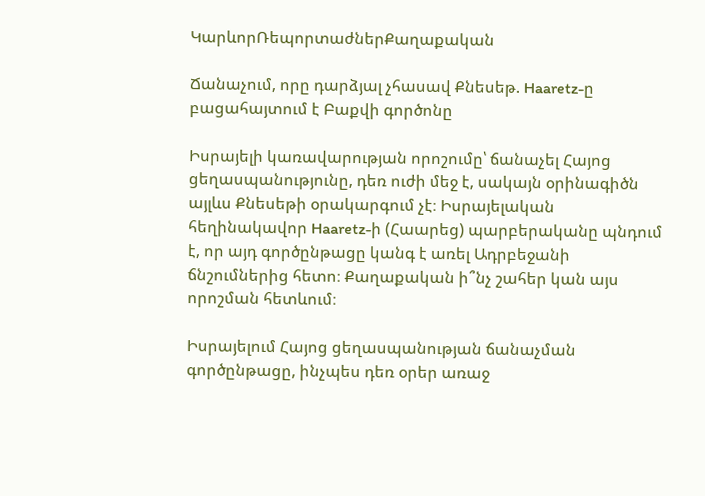ԿարևորՌեպորտաժներՔաղաքական

Ճանաչում, որը դարձյալ չհասավ Քնեսեթ. Haaretz-ը բացահայտում է Բաքվի գործոնը

Իսրայելի կառավարության որոշումը՝ ճանաչել Հայոց ցեղասպանությունը, դեռ ուժի մեջ է, սակայն օրինագիծն այլևս Քնեսեթի օրակարգում չէ։ Իսրայելական հեղինակավոր Haaretz-ի (Հաարեց) պարբերականը պնդում է, որ այդ գործընթացը կանգ է առել Ադրբեջանի ճնշումներից հետո։ Քաղաքական ի՞նչ շահեր կան այս որոշման հետևում։

Իսրայելում Հայոց ցեղասպանության ճանաչման գործընթացը, ինչպես դեռ օրեր առաջ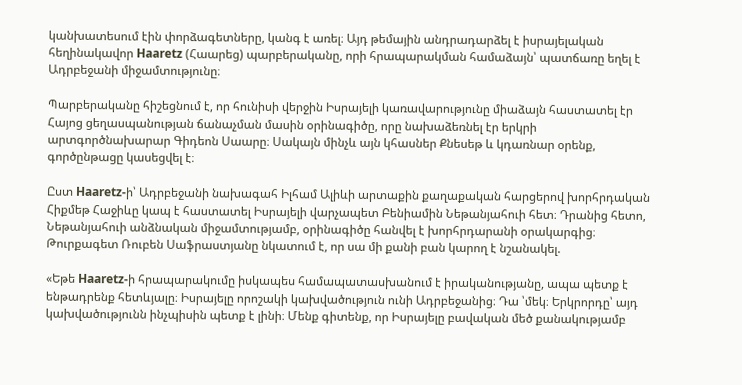կանխատեսում էին փորձագետները, կանգ է առել։ Այդ թեմային անդրադարձել է իսրայելական հեղինակավոր Haaretz (Հաարեց) պարբերականը, որի հրապարակման համաձայն՝ պատճառը եղել է Ադրբեջանի միջամտությունը։

Պարբերականը հիշեցնում է, որ հունիսի վերջին Իսրայելի կառավարությունը միաձայն հաստատել էր Հայոց ցեղասպանության ճանաչման մասին օրինագիծը, որը նախաձեռնել էր երկրի արտգործնախարար Գիդեոն Սաարը։ Սակայն մինչև այն կհասներ Քնեսեթ և կդառնար օրենք, գործընթացը կասեցվել է։

Ըստ Haaretz-ի՝ Ադրբեջանի նախագահ Իլհամ Ալիևի արտաքին քաղաքական հարցերով խորհրդական Հիքմեթ Հաջիևը կապ է հաստատել Իսրայելի վարչապետ Բենիամին Նեթանյահուի հետ։ Դրանից հետո, Նեթանյահուի անձնական միջամտությամբ, օրինագիծը հանվել է խորհրդարանի օրակարգից։ Թուրքագետ Ռուբեն Սաֆրաստյանը նկատում է, որ սա մի քանի բան կարող է նշանակել.

«Եթե Haaretz-ի հրապարակումը իսկապես համապատասխանում է իրականությանը, ապա պետք է ենթադրենք հետևյալը։ Իսրայելը որոշակի կախվածություն ունի Ադրբեջանից։ Դա ՝մեկ։ Երկրորդը՝ այդ կախվածությունն ինչպիսին պետք է լինի։ Մենք գիտենք, որ Իսրայելը բավական մեծ քանակությամբ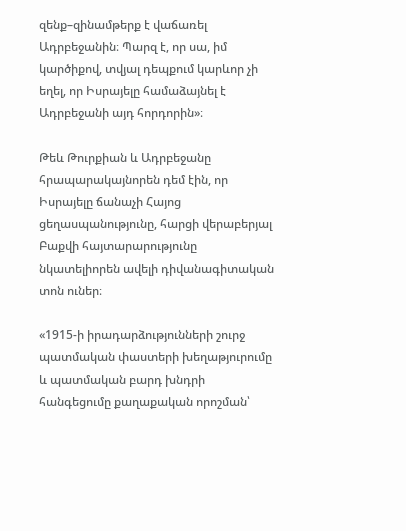զենք–զինամթերք է վաճառել Ադրբեջանին։ Պարզ է, որ սա, իմ կարծիքով, տվյալ դեպքում կարևոր չի եղել, որ Իսրայելը համաձայնել է Ադրբեջանի այդ հորդորին»։

Թեև Թուրքիան և Ադրբեջանը հրապարակայնորեն դեմ էին, որ Իսրայելը ճանաչի Հայոց ցեղասպանությունը, հարցի վերաբերյալ Բաքվի հայտարարությունը նկատելիորեն ավելի դիվանագիտական տոն ուներ։

«1915-ի իրադարձությունների շուրջ պատմական փաստերի խեղաթյուրումը և պատմական բարդ խնդրի հանգեցումը քաղաքական որոշման՝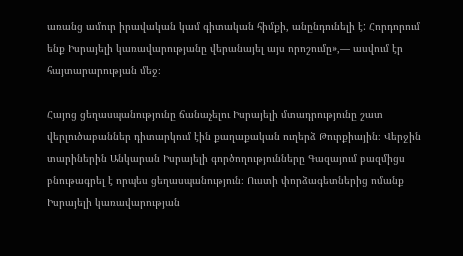առանց ամուր իրավական կամ գիտական հիմքի, անընդունելի է: Հորդորում ենք Իսրայելի կառավարությանը վերանայել այս որոշումը»,— ասվում էր հայտարարության մեջ։

Հայոց ցեղասպանությունը ճանաչելու Իսրայելի մտադրությունը շատ վերլուծաբաններ դիտարկում էին քաղաքական ուղերձ Թուրքիային։ Վերջին տարիներին Անկարան Իսրայելի գործողությունները Գազայում բազմիցս բնութագրել է որպես ցեղասպանություն։ Ուստի փորձագետներից ոմանք Իսրայելի կառավարության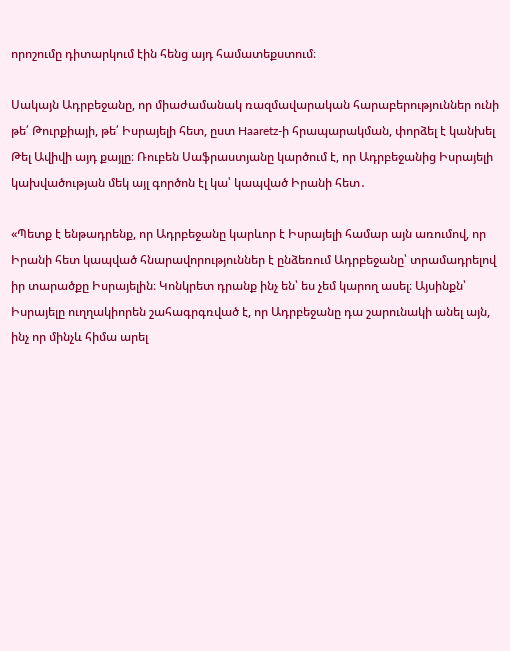որոշումը դիտարկում էին հենց այդ համատեքստում։

Սակայն Ադրբեջանը, որ միաժամանակ ռազմավարական հարաբերություններ ունի թե՛ Թուրքիայի, թե՛ Իսրայելի հետ, ըստ Haaretz-ի հրապարակման, փորձել է կանխել Թել Ավիվի այդ քայլը։ Ռուբեն Սաֆրաստյանը կարծում է, որ Ադրբեջանից Իսրայելի կախվածության մեկ այլ գործոն էլ կա՝ կապված Իրանի հետ․

«Պետք է ենթադրենք, որ Ադրբեջանը կարևոր է Իսրայելի համար այն առումով, որ Իրանի հետ կապված հնարավորություններ է ընձեռում Ադրբեջանը՝ տրամադրելով իր տարածքը Իսրայելին։ Կոնկրետ դրանք ինչ են՝ ես չեմ կարող ասել։ Այսինքն՝ Իսրայելը ուղղակիորեն շահագրգռված է, որ Ադրբեջանը դա շարունակի անել այն, ինչ որ մինչև հիմա արել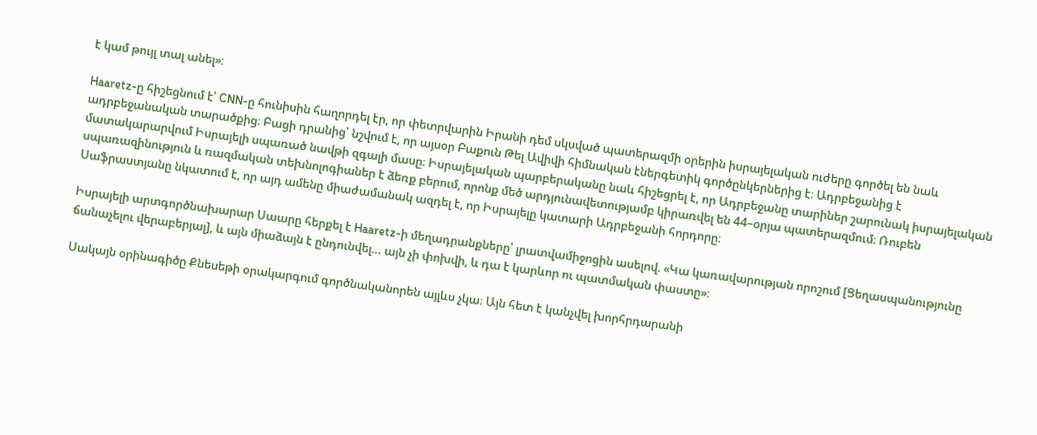է կամ թույլ տալ անել»։

Haaretz-ը հիշեցնում է՝ CNN-ը հունիսին հաղորդել էր, որ փետրվարին Իրանի դեմ սկսված պատերազմի օրերին իսրայելական ուժերը գործել են նաև ադրբեջանական տարածքից։ Բացի դրանից՝ նշվում է, որ այսօր Բաքուն Թել Ավիվի հիմնական էներգետիկ գործընկերներից է։ Ադրբեջանից է մատակարարվում Իսրայելի սպառած նավթի զգալի մասը։ Իսրայելական պարբերականը նաև հիշեցրել է, որ Ադրբեջանը տարիներ շարունակ իսրայելական սպառազինություն և ռազմական տեխնոլոգիաներ է ձեռք բերում, որոնք մեծ արդյունավետությամբ կիրառվել են 44–օրյա պատերազմում։ Ռուբեն Սաֆրաստյանը նկատում է, որ այդ ամենը միաժամանակ ազդել է, որ Իսրայելը կատարի Ադրբեջանի հորդորը։

Իսրայելի արտգործնախարար Սաարը հերքել է Haaretz-ի մեղադրանքները՝ լրատվամիջոցին ասելով. «Կա կառավարության որոշում [Ցեղասպանությունը ճանաչելու վերաբերյալ], և այն միաձայն է ընդունվել… այն չի փոխվի, և դա է կարևոր ու պատմական փաստը»։

Սակայն օրինագիծը Քնեսեթի օրակարգում գործնականորեն այլևս չկա։ Այն հետ է կանչվել խորհրդարանի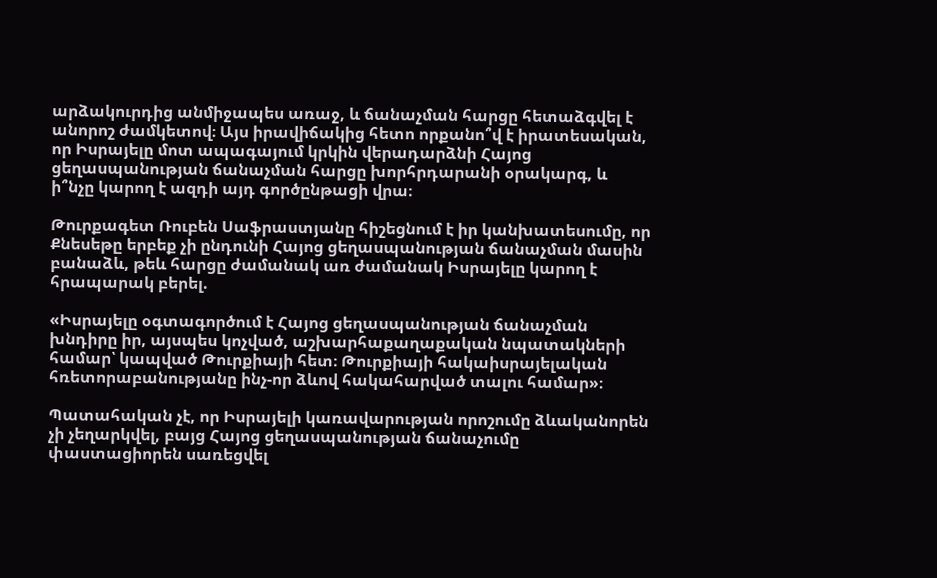արձակուրդից անմիջապես առաջ, և ճանաչման հարցը հետաձգվել է անորոշ ժամկետով։ Այս իրավիճակից հետո որքանո՞վ է իրատեսական, որ Իսրայելը մոտ ապագայում կրկին վերադարձնի Հայոց ցեղասպանության ճանաչման հարցը խորհրդարանի օրակարգ, և ի՞նչը կարող է ազդի այդ գործընթացի վրա։

Թուրքագետ Ռուբեն Սաֆրաստյանը հիշեցնում է իր կանխատեսումը, որ Քնեսեթը երբեք չի ընդունի Հայոց ցեղասպանության ճանաչման մասին բանաձև, թեև հարցը ժամանակ առ ժամանակ Իսրայելը կարող է հրապարակ բերել.

«Իսրայելը օգտագործում է Հայոց ցեղասպանության ճանաչման խնդիրը իր, այսպես կոչված, աշխարհաքաղաքական նպատակների համար՝ կապված Թուրքիայի հետ։ Թուրքիայի հակաիսրայելական հռետորաբանությանը ինչ-որ ձևով հակահարված տալու համար»։

Պատահական չէ, որ Իսրայելի կառավարության որոշումը ձևականորեն չի չեղարկվել, բայց Հայոց ցեղասպանության ճանաչումը փաստացիորեն սառեցվել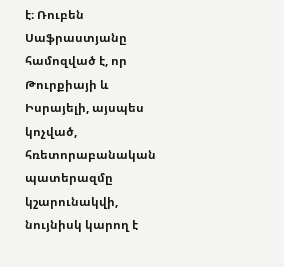է։ Ռուբեն Սաֆրաստյանը համոզված է, որ Թուրքիայի և Իսրայելի, այսպես կոչված, հռետորաբանական պատերազմը կշարունակվի, նույնիսկ կարող է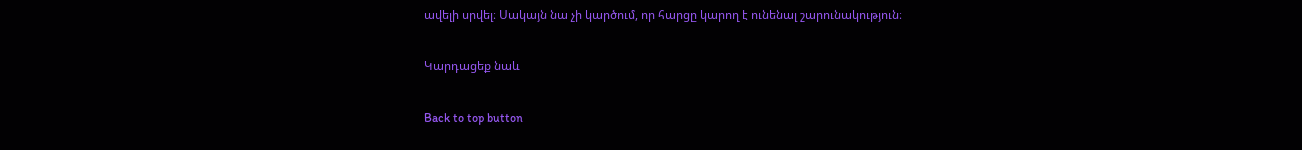ավելի սրվել։ Սակայն նա չի կարծում, որ հարցը կարող է ունենալ շարունակություն։

Կարդացեք նաև

Back to top button